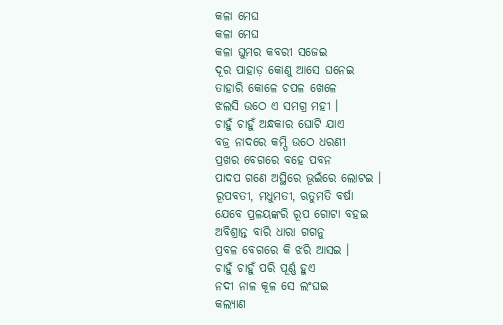କଳା ମେଘ
କଳା ମେଘ
କଳା ଘୁମର କବରୀ ସଜେଇ
ଦୂର ପାହାଡ଼ କୋଣୁ ଆସେ ଘନେଇ
ତାହାରି କୋଳେ ଚପଳ ଖେଳେ
ଝଲସି ଉଠେ ଏ ସମଗ୍ର ମହୀ ।
ଚାହୁଁ ଚାହୁଁ ଅନ୍ଧକାର ଘୋଟି ଯାଏ
ବଜ୍ର ନାଦରେ କମ୍ପି ଉଠେ ଧରଣୀ
ପ୍ରଖର ବେଗରେ ବହେ ପବନ
ପାଦପ ଗଣେ ଅସ୍ଥିରେ ଭୂଇଁରେ ଲୋଟଇ ।
ରୂପବତୀ, ମଧୁମତୀ, ଋତୁମତି ବର୍ଷା
ଯେବେ ପ୍ରଳୟଙ୍କରି ରୂପ ଗୋଟା ବହଇ
ଅବିଶ୍ରାନ୍ତ ବାରି ଧାରା ଗଗନୁ
ପ୍ରବଳ ବେଗରେ କି ଝରି ଆସଇ ।
ଚାହୁଁ ଚାହୁଁ ପରି ପୂର୍ଣ୍ଣ ହୁଏ
ନଦୀ ନାଳ କୂଳ ସେ ଲଂଘଇ
କଲ୍ୟାଣ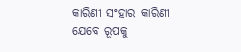କାରିଣୀ ସଂହାର କାରିଣୀ
ଯେବେ ରୂପକୁ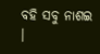ବହି ସବୁ ନାଶଇ ।